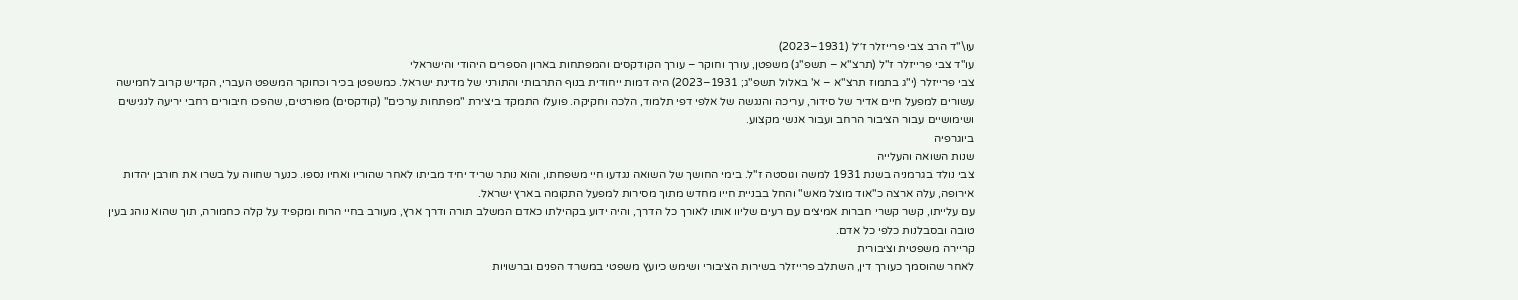עו\"ד הרב צבי פרייזלר ז׳׳ל (1931–2023)
עו"ד צבי פרייזלר ז"ל (תרצ"א – תשפ"ג) משפטן, עורך וחוקר – עורך הקודקסים והמפתחות בארון הספרים היהודי והישראלי
צבי פרייזלר (י"ג בתמוז תרצ"א – א' באלול תשפ"ג; 1931–2023) היה דמות ייחודית בנוף התרבותי והתורני של מדינת ישראל. כמשפטן בכיר וכחוקר המשפט העברי, הקדיש קרוב לחמישה עשורים למפעל חיים אדיר של סידור, עריכה והנגשה של אלפי דפי תלמוד, הלכה וחקיקה. פועלו התמקד ביצירת "מפתחות ערכים" (קודקסים) מפורטים, שהפכו חיבורים רחבי יריעה לנגישים ושימושיים עבור הציבור הרחב ועבור אנשי מקצוע.
ביוגרפיה
שנות השואה והעלייה
צבי נולד בגרמניה בשנת 1931 למשה וגוסטה ז"ל. בימי החושך של השואה נגדעו חיי משפחתו, והוא נותר שריד יחיד מביתו לאחר שהוריו ואחיו נספו. כנער שחווה על בשרו את חורבן יהדות אירופה, עלה ארצה כ"אוד מוצל מאש" והחל בבניית חייו מחדש מתוך מסירות למפעל התקומה בארץ ישראל.
עם עלייתו, קשר קשרי חברות אמיצים עם רעים שליוו אותו לאורך כל הדרך, והיה ידוע בקהילתו כאדם המשלב תורה ודרך ארץ, מעורב בחיי הרוח ומקפיד על קלה כחמורה, תוך שהוא נוהג בעין טובה ובסבלנות כלפי כל אדם.
קריירה משפטית וציבורית
לאחר שהוסמך כעורך דין, השתלב פרייזלר בשירות הציבורי ושימש כיועץ משפטי במשרד הפנים וברשויות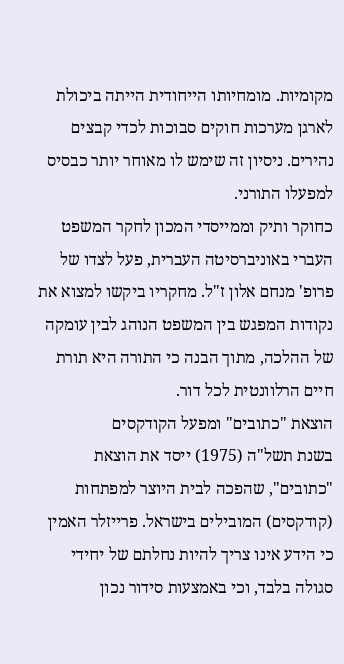מקומיות. מומחיותו הייחודית הייתה ביכולת לארגן מערכות חוקים סבוכות לכדי קבצים נהירים. ניסיון זה שימש לו מאוחר יותר כבסיס למפעלו התורני.
כחוקר ותיק וממייסדי המכון לחקר המשפט העברי באוניברסיטה העברית, פעל לצדו של פרופ' מנחם אלון ז"ל. מחקריו ביקשו למצוא את נקודות המפגש בין המשפט הנוהג לבין עומקה של ההלכה, מתוך הבנה כי התורה היא תורת חיים הרלוונטית לכל דור.
הוצאת "כתובים" ומפעל הקודקסים
בשנת תשל"ה (1975) ייסד את הוצאת "כתובים", שהפכה לבית היוצר למפתחות (קודקסים) המובילים בישראל. פרייזלר האמין כי הידע אינו צריך להיות נחלתם של יחידי סגולה בלבד, וכי באמצעות סידור נכון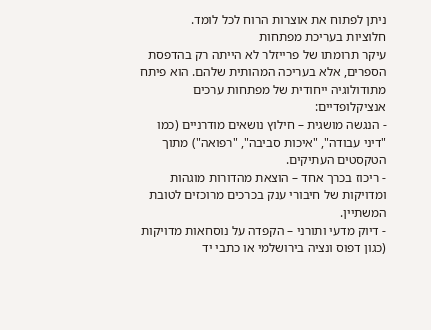ניתן לפתוח את אוצרות הרוח לכל לומד.
חלוציות בעריכת מפתחות
עיקר תרומתו של פרייזלר לא הייתה רק בהדפסת הספרים, אלא בעריכה המהותית שלהם. הוא פיתח מתודולוגיה ייחודית של מפתחות ערכים אנציקלופדיים:
- הנגשה מושגית – חילוץ נושאים מודרניים (כמו "דיני עבודה", "איכות סביבה", "רפואה") מתוך הטקסטים העתיקים.
- ריכוז בכרך אחד – הוצאת מהדורות מוגהות ומדויקות של חיבורי ענק בכרכים מרוכזים לטובת המשתיין.
- דיוק מדעי ותורני – הקפדה על נוסחאות מדויקות (כגון דפוס ונציה בירושלמי או כתבי יד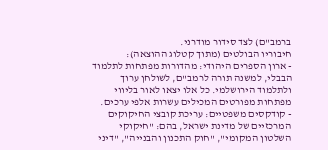ברמב"ם) לצד סידור מודרני.
חיבוריו הבולטים (מתוך קטלוג ההוצאה):
- ארון הספרים היהודי: מהדורות מפתחות לתלמוד הבבלי, למשנה תורה לרמב"ם, לשולחן ערוך ולתלמוד הירושלמי. כל אלו יצאו לאור בליווי מפתחות מפורטים המכילים עשרות אלפי ערכים.
- קודקסים משפטיים: עריכת קובצי החיקוקים המרכזיים של מדינת ישראל, בהם: "חיקוקי השלטון המקומי", "חוק התכנון והבנייה", "דיני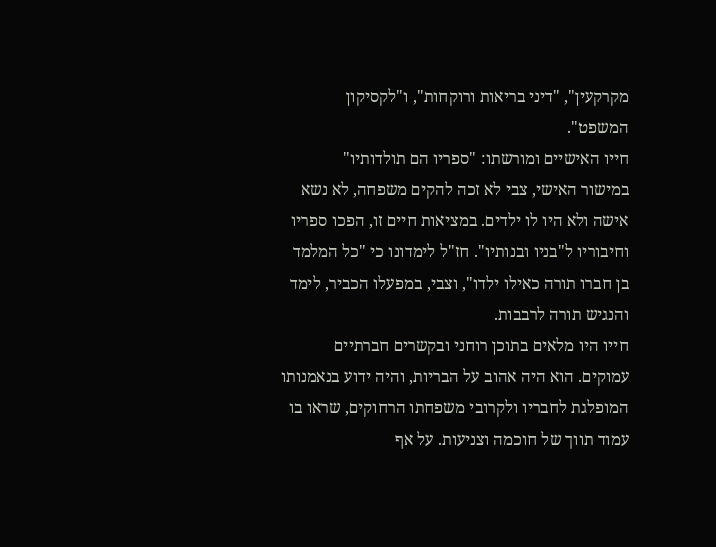מקרקעין", "דיני בריאות ורוקחות", ו"לקסיקון המשפט".
חייו האישיים ומורשתו: "ספריו הם תולדותיו"
במישור האישי, צבי לא זכה להקים משפחה, לא נשא אישה ולא היו לו ילדים. במציאות חיים זו, הפכו ספריו וחיבוריו ל"בניו ובנותיו". חז"ל לימדונו כי "כל המלמד בן חברו תורה כאילו ילדו", וצבי, במפעלו הכביר, לימד והנגיש תורה לרבבות.
חייו היו מלאים בתוכן רוחני ובקשרים חברתיים עמוקים. הוא היה אהוב על הבריות, והיה ידוע בנאמנותו המופלגת לחבריו ולקרובי משפחתו הרחוקים, שראו בו עמוד תווך של חוכמה וצניעות. על אף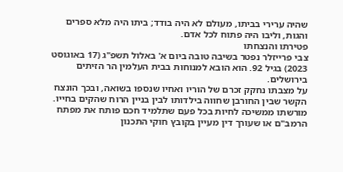שהיה ערירי בביתו, מעולם לא היה בודד; ביתו היה מלא ספרים והגות, וליבו היה פתוח לכל אדם.
פטירתו והנצחתו
צבי פרייזלר נפטר בשיבה טובה ביום א' באלול תשפ"ג (17 באוגוסט 2023) בגיל 92. הוא הובא למנוחות בבית העלמין הר הזיתים בירושלים.
על מצבתו נחקק זכרם של הוריו ואחיו שנספו בשואה, ובכך הונצח הקשר שבין החורבן שחווה בילדותו לבין בניין הרוח שהקים בחייו. מורשתו ממשיכה לחיות בכל פעם שתלמיד חכם פותח את מפתח הרמב"ם או שעורך דין מעיין בקובץ חוקי התכנון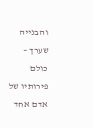והבנייה שערך – כולם פירותיו של אדם אחד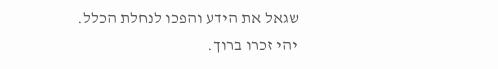שגאל את הידע והפכו לנחלת הכלל.
יהי זכרו ברוך.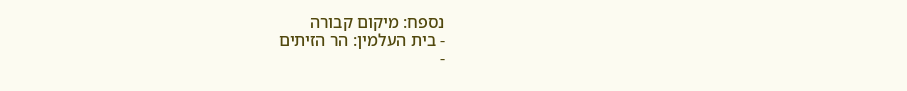נספח: מיקום קבורה
- בית העלמין: הר הזיתים
-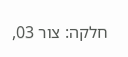חלקה: צור 03,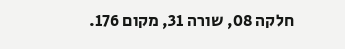חלקה 08, שורה 31, מקום 176.